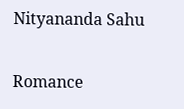Nityananda Sahu

Romance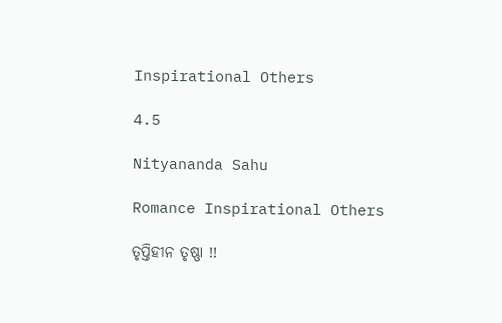Inspirational Others

4.5

Nityananda Sahu

Romance Inspirational Others

ତୃପ୍ତିହୀନ ତୃଷ୍ଣା !!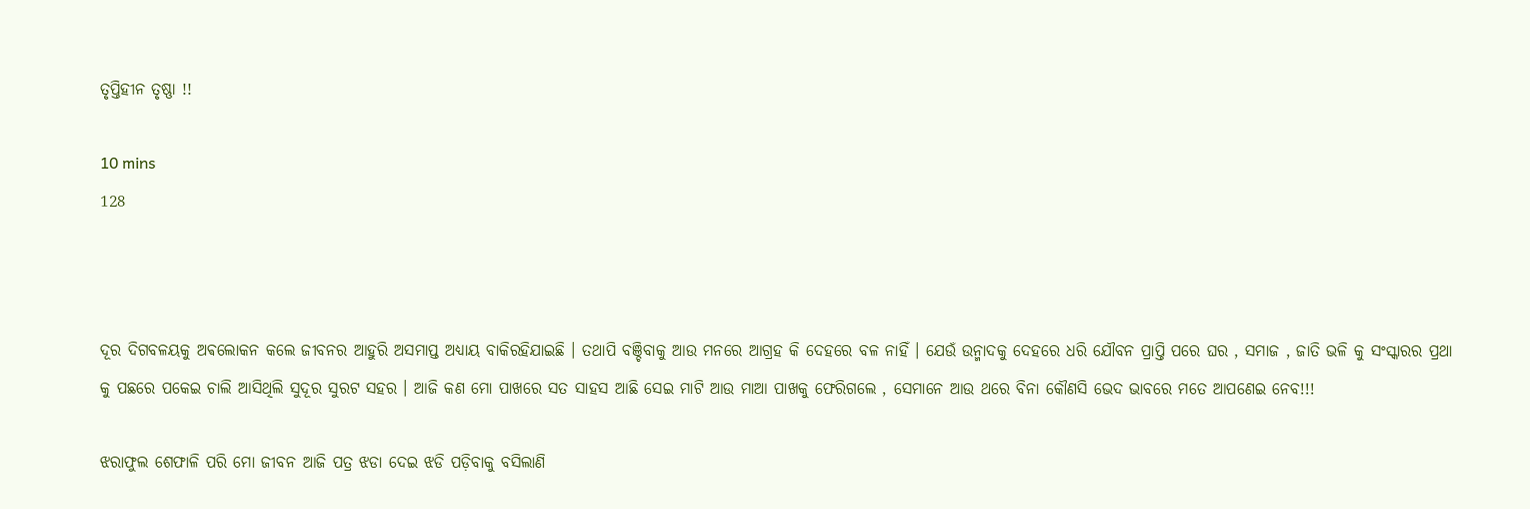ତୃପ୍ତିହୀନ ତୃଷ୍ଣା !!

10 mins
128



ଦୂର ଦିଗବଳୟକୁ ଅଵଲୋକନ କଲେ ଜୀବନର ଆହୁରି ଅସମାପ୍ତ ଅଧ୍ୟାୟ ବାକିରହିଯାଇଛି । ତଥାପି ବଞ୍ଚିବାକୁ ଆଉ ମନରେ ଆଗ୍ରହ କି ଦେହରେ ବଳ ନାହିଁ । ଯେଉଁ ଉନ୍ମାଦକୁ ଦେହରେ ଧରି ଯୌବନ ପ୍ରାପ୍ତି ପରେ ଘର , ସମାଜ , ଜାତି ଭଳି କୁ ସଂସ୍କାରର ପ୍ରଥା କୁ ପଛରେ ପକେଇ ଚାଲି ଆସିଥିଲି ସୁଦୂର ସୁରଟ ସହର । ଆଜି କଣ ମୋ ପାଖରେ ସତ ସାହସ ଆଛି ସେଇ ମାଟି ଆଉ ମାଆ ପାଖକୁ ଫେରିଗଲେ , ସେମାନେ ଆଉ ଥରେ ବିନା କୌଣସି ଭେଦ ଭାବରେ ମତେ ଆପଣେଇ ନେବ!!!

ଝରାଫୁଲ ଶେଫାଳି ପରି ମୋ ଜୀବନ ଆଜି ପତ୍ର ଝଡା ଦେଇ ଝଡି ପଡ଼ିବାକୁ ବସିଲାଣି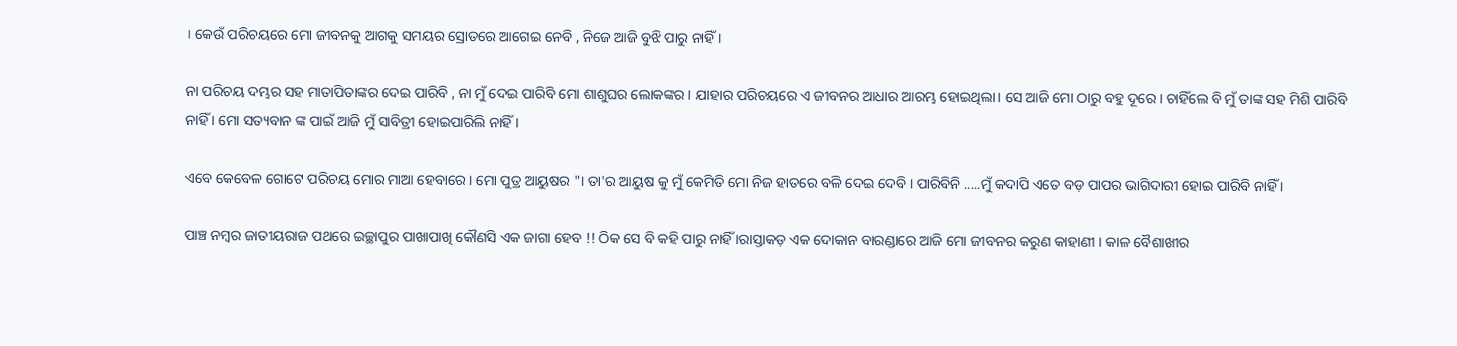। କେଉଁ ପରିଚୟରେ ମୋ ଜୀବନକୁ ଆଗକୁ ସମୟର ସ୍ରୋତରେ ଆଗେଇ ନେବି , ନିଜେ ଆଜି ବୁଝି ପାରୁ ନାହିଁ ।

ନା ପରିଚୟ ଦମ୍ଭର ସହ ମାତାପିତାଙ୍କର ଦେଇ ପାରିବି , ନା ମୁଁ ଦେଇ ପାରିବି ମୋ ଶାଶୁଘର ଲୋକଙ୍କର । ଯାହାର ପରିଚୟରେ ଏ ଜୀବନର ଆଧାର ଆରମ୍ଭ ହୋଇଥିଲା। ସେ ଆଜି ମୋ ଠାରୁ ବହୁ ଦୂରେ । ଚାହିଁଲେ ବି ମୁଁ ତାଙ୍କ ସହ ମିଶି ପାରିବି ନାହିଁ । ମୋ ସତ୍ୟବାନ ଙ୍କ ପାଇଁ ଆଜି ମୁଁ ସାବିତ୍ରୀ ହୋଇପାରିଲି ନାହିଁ ।

ଏବେ କେବେଳ ଗୋଟେ ପରିଚୟ ମୋର ମାଆ ହେବାରେ । ମୋ ପୁତ୍ର ଆୟୁଷର "। ତା'ର ଆୟୁଷ କୁ ମୁଁ କେମିତି ମୋ ନିଜ ହାତରେ ବଳି ଦେଇ ଦେବି । ପାରିବିନି .....ମୁଁ କଦାପି ଏତେ ବଡ଼ ପାପର ଭାଗିଦାରୀ ହୋଇ ପାରିବି ନାହିଁ ।

ପାଞ୍ଚ ନମ୍ବର ଜାତୀୟରାଜ ପଥରେ ଇଚ୍ଛାପୁର ପାଖାପାଖି କୌଣସି ଏକ ଜାଗା ହେବ !! ଠିକ ସେ ବି କହି ପାରୁ ନାହିଁ ।ରାସ୍ତାକଡ଼ ଏକ ଦୋକାନ ବାରଣ୍ଡାରେ ଆଜି ମୋ ଜୀବନର କରୁଣ କାହାଣୀ । କାଳ ବୈଶାଖୀର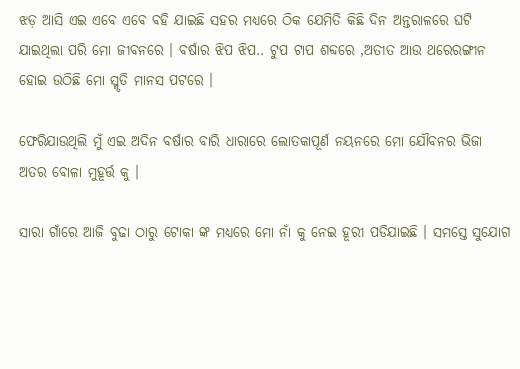ଝଡ଼ ଆସି ଏଇ ଏବେ ଏବେ ବହି ଯାଇଛି ସହର ମଧ୍ୟରେ ଠିକ ଯେମିତି କିଛି ଦିନ ଅନ୍ତରାଳରେ ଘଟି ଯାଇଥିଲା ପରି ମୋ ଜୀବନରେ । ବର୍ଷାର ଝିପ ଝିପ.. ଟୁପ ଟାପ ଶବ୍ଦରେ ,ଅତୀତ ଆଉ ଥରେରଙ୍ଗୀନ ହୋଇ ଉଠିଛି ମୋ ସ୍ମୃତି ମାନସ ପଟରେ ।

ଫେରିଯାଉଥିଲି ମୁଁ ଏଇ ଅଦିନ ବର୍ଷାର ବାରି ଧାରାରେ ଲୋତକାପୂର୍ଣ ନୟନରେ ମୋ ଯୌବନର ଭିଜା ଅତର ବୋଳା ମୁହୂର୍ତ୍ତ କୁ ।

ସାରା ଗାଁରେ ଆଜି ବୁଢା ଠାରୁ ଟୋକା ଙ୍କ ମଧ୍ୟରେ ମୋ ନାଁ କୁ ନେଇ ହୂରୀ ପଡିଯାଇଛି । ସମସ୍ତେ ସୁଯୋଗ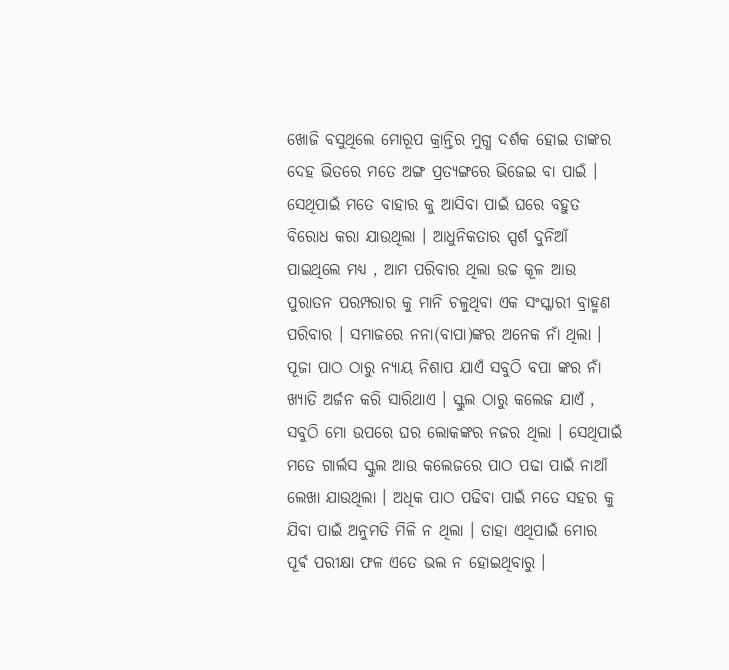ଖୋଜି ବସୁଥିଲେ ମୋରୂପ କ୍ରାନ୍ତିର ମୁଗ୍ଧ ଦର୍ଶକ ହୋଇ ତାଙ୍କର ଦେହ ଭିତରେ ମତେ ଅଙ୍ଗ ପ୍ରତ୍ୟଙ୍ଗରେ ଭିଜେଇ ବା ପାଇଁ । ସେଥିପାଇଁ ମତେ ବାହାର କୁ ଆସିବା ପାଇଁ ଘରେ ବହୁତ ବିରୋଧ କରା ଯାଉଥିଲା । ଆଧୁନିକତାର ସ୍ପର୍ଶ ଦୁନିଆଁ ପାଇଥିଲେ ମଧ୍ୟ , ଆମ ପରିବାର ଥିଲା ଉଚ୍ଚ କୂଳ ଆଉ ପୁରାତନ ପରମ୍ପରାର କୁ ମାନି ଚଳୁଥିବା ଏକ ସଂସ୍କାରୀ ବ୍ରାହ୍ମଣ ପରିବାର । ସମାଜରେ ନନା(ବାପା)ଙ୍କର ଅନେକ ନାଁ ଥିଲା । ପୂଜା ପାଠ ଠାରୁ ନ୍ୟାୟ ନିଶାପ ଯାଏଁ ସବୁଠି ବପା ଙ୍କର ନାଁ ଖ୍ୟାତି ଅର୍ଜନ କରି ସାରିଥାଏ । ସ୍କୁଲ ଠାରୁ କଲେଜ ଯାଏଁ , ସବୁଠି ମୋ ଉପରେ ଘର ଲୋକଙ୍କର ନଜର ଥିଲା । ସେଥିପାଇଁ ମତେ ଗାର୍ଲସ ସ୍କୁଲ ଆଉ କଲେଜରେ ପାଠ ପଢା ପାଇଁ ନାଆଁ ଲେଖା ଯାଉଥିଲା । ଅଧିକ ପାଠ ପଢିବା ପାଇଁ ମତେ ସହର କୁ ଯିବା ପାଇଁ ଅନୁମତି ମିଳି ନ ଥିଲା । ତାହା ଏଥିପାଇଁ ମୋର ପୂର୍ଵ ପରୀକ୍ଷା ଫଳ ଏତେ ଭଲ ନ ହୋଇଥିବାରୁ ।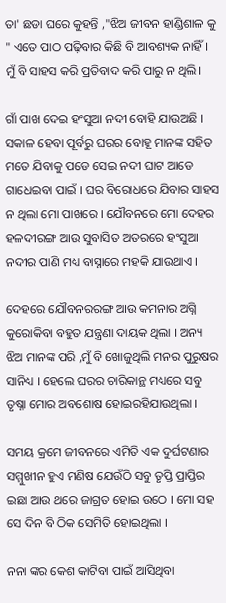ତା' ଛଡା ଘରେ କୁହନ୍ତି ,"ଝିଅ ଜୀବନ ହାଣ୍ଡିଶାଳ କୁ " ଏତେ ପାଠ ପଢ଼ିବାର କିଛି ବି ଆବଶ୍ୟକ ନାହିଁ । ମୁଁ ବି ସାହସ କରି ପ୍ରତିବାଦ କରି ପାରୁ ନ ଥିଲି।

ଗାଁ ପାଖ ଦେଇ ହଂସୁଆ ନଦୀ ବୋହି ଯାଉଅଛି । ସକାଳ ହେବା ପୂର୍ବରୁ ଘରର ବୋହୂ ମାନଙ୍କ ସହିତ ମତେ ଯିବାକୁ ପଡେ ସେଇ ନଦୀ ଘାଟ ଆଡେ ଗାଧେଇବା ପାଇଁ । ଘର ବିରୋଧରେ ଯିବାର ସାହସ ନ ଥିଲା ମୋ ପାଖରେ । ଯୌବନରେ ମୋ ଦେହର ହଳଦୀରଙ୍ଗ ଆଉ ସୁବାସିତ ଅତରରେ ହଂସୁଆ ନଦୀର ପାଣି ମଧ୍ୟ ବାସ୍ନାରେ ମହକି ଯାଉଥାଏ ।

ଦେହରେ ଯୌବନରରଙ୍ଗ ଆଉ କମନାର ଅଗ୍ନି କୁରୋକିବା ବହୁତ ଯନ୍ତ୍ରଣା ଦାୟକ ଥିଲା । ଅନ୍ୟ ଝିଅ ମାନଙ୍କ ପରି ,ମୁଁ ବି ଖୋଜୁଥିଲି ମନର ପୁରୁଷର ସାନିଧ୍ୟ । ହେଲେ ଘରର ଚାରିକାନ୍ଥ ମଧ୍ୟରେ ସବୁ ତୃଷ୍ନା ମୋର ଅବଶୋଷ ହୋଇରହିଯାଉଥିଲା ।

ସମୟ କ୍ରମେ ଜୀବନରେ ଏମିତି ଏକ ଦୁର୍ଘଟଣାର ସମ୍ମୁଖୀନ ହୁଏ ମଣିଷ ଯେଉଁଠି ସବୁ ତୃପ୍ତି ପ୍ରାପ୍ତିର ଇଛା ଆଉ ଥରେ ଜାଗ୍ରତ ହୋଇ ଉଠେ । ମୋ ସହ ସେ ଦିନ ବି ଠିକ ସେମିତି ହୋଇଥିଲା ।

ନନା ଙ୍କର କେଶ କାଟିବା ପାଇଁ ଆସିଥିବା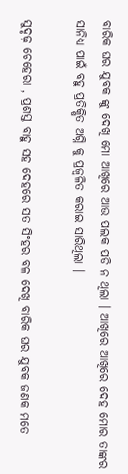ବାରିକ ଘର ଯୁବକ ଙ୍କୁ ଦେଖି ମୋ ଆଖିରେ ଆଉ ପଲକ ପଡି ନ ଥିଲା । ଆଖିରେ ଆଖିରେ ଦେହ ମୋର ତାଙ୍କର ସାନିଧ୍ୟ ପାଇଁ ବହୁ ପ୍ରତିକ୍ଷିତ ଅଗ୍ନି କୁ ପ୍ରଜ୍ଵଳିତ କରାଇ ସାରିଥିଲା ।

ସୁଦୃଢ଼ ଚେହେରା , ପ୍ରଶସ୍ତ ବାହୁ ସହ ଦେହରେ ସତ ସିଂହର ବଳ ଦେଖି ବାରିକ ଘର ଯୁବକ ଜଣକ ମତେ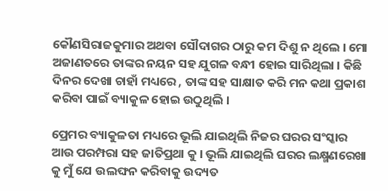କୌଣସିରାଜକୁମାର ଅଥବା ସୌଦାଗର ଠାରୁ କମ ଦିଶୁ ନ ଥିଲେ । ମୋ ଅଜାଣତରେ ତାଙ୍କର ନୟନ ସହ ଯୁଗଳ ବନ୍ଧୀ ହୋଇ ସାରିଥିଲା । କିଛି ଦିନର ଦେଖା ଚାହାଁ ମଧ୍ୟରେ , ତାଙ୍କ ସହ ସାକ୍ଷାତ କରି ମନ କଥା ପ୍ରକାଶ କରିବା ପାଇଁ ବ୍ୟାକୁଳ ହୋଇ ଉଠୁଥିଲି ।

ପ୍ରେମର ବ୍ୟାକୁଳତା ମଧ୍ୟରେ ଭୂଲି ଯାଇଥିଲି ନିଜର ଘରର ସଂସ୍କାର ଆଉ ପରମ୍ପରା ସହ ଜାତିପ୍ରଥା କୁ । ଭୂଲି ଯାଇଥିଲି ଘରର ଲକ୍ଷ୍ମଣରେଖା କୁ ମୁଁ ଯେ ଉଲଙ୍ଘନ କରିବାକୁ ଉଦ୍ୟତ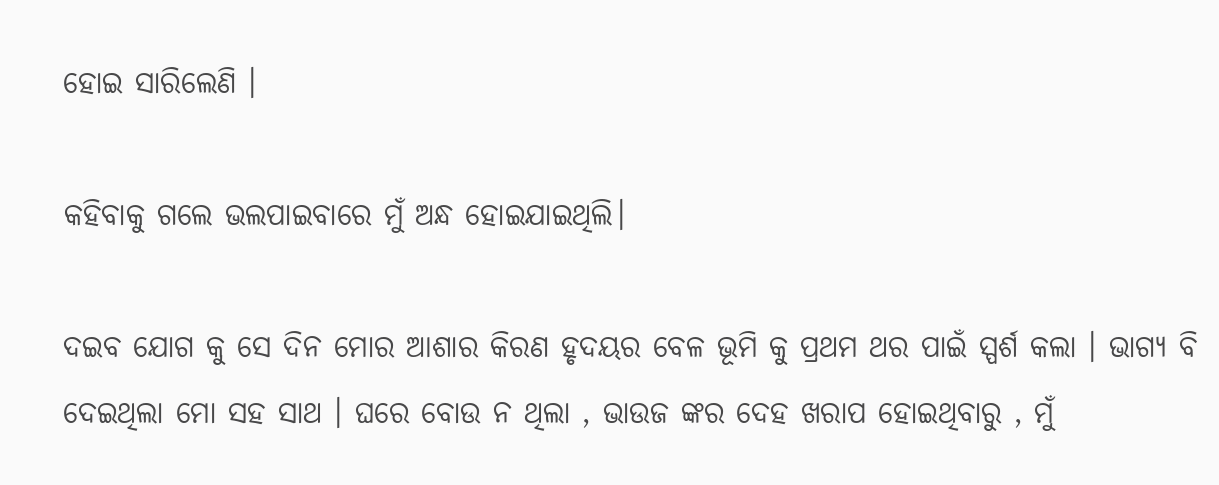ହୋଇ ସାରିଲେଣି ।

କହିବାକୁ ଗଲେ ଭଲପାଇବାରେ ମୁଁ ଅନ୍ଧ ହୋଇଯାଇଥିଲି।

ଦଇବ ଯୋଗ କୁ ସେ ଦିନ ମୋର ଆଶାର କିରଣ ହୃଦୟର ବେଳ ଭୂମି କୁ ପ୍ରଥମ ଥର ପାଇଁ ସ୍ପର୍ଶ କଲା । ଭାଗ୍ୟ ବି ଦେଇଥିଲା ମୋ ସହ ସାଥ । ଘରେ ବୋଉ ନ ଥିଲା , ଭାଉଜ ଙ୍କର ଦେହ ଖରାପ ହୋଇଥିବାରୁ , ମୁଁ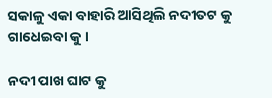ସକାଳୁ ଏକା ବାହାରି ଆସିଥିଲି ନଦୀତଟ କୁ ଗାଧେଇବା କୁ ।

ନଦୀ ପାଖ ଘାଟ କୁ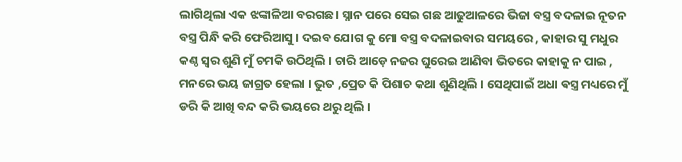ଲାଗିଥିଲା ଏକ ଝଙ୍କାଳିଆ ବରଗଛ। ସ୍ନାନ ପରେ ସେଇ ଗଛ ଆଢୁଆଳରେ ଭିଜା ବସ୍ତ୍ର ବଦଳାଇ ନୂତନ ବସ୍ତ୍ର ପିନ୍ଧି କରି ଫେରିଆସୁ । ଦଇବ ଯୋଗ କୁ ମୋ ବସ୍ତ୍ର ବଦଳାଇବାର ସମୟରେ , କାହାର ସୁ ମଧୁର କଣ୍ଠ ସ୍ୱର ଶୁଣି ମୁଁ ଚମକି ଉଠିଥିଲି । ଚାରି ଆଡ଼େ ନଜର ଘୁରେଇ ଆଣିବା ଭିତରେ କାହାକୁ ନ ପାଇ , ମନରେ ଭୟ ଜାଗ୍ରତ ହେଲା । ଭୁତ ,ପ୍ରେତ କି ପିଶାଚ କଥା ଶୁଣିଥିଲି । ସେଥିପାଇଁ ଅଧା ଵସ୍ତ୍ର ମଧ୍ୟରେ ମୁଁ ଡରି କି ଆଖି ବନ୍ଦ କରି ଭୟରେ ଥରୁ ଥିଲି ।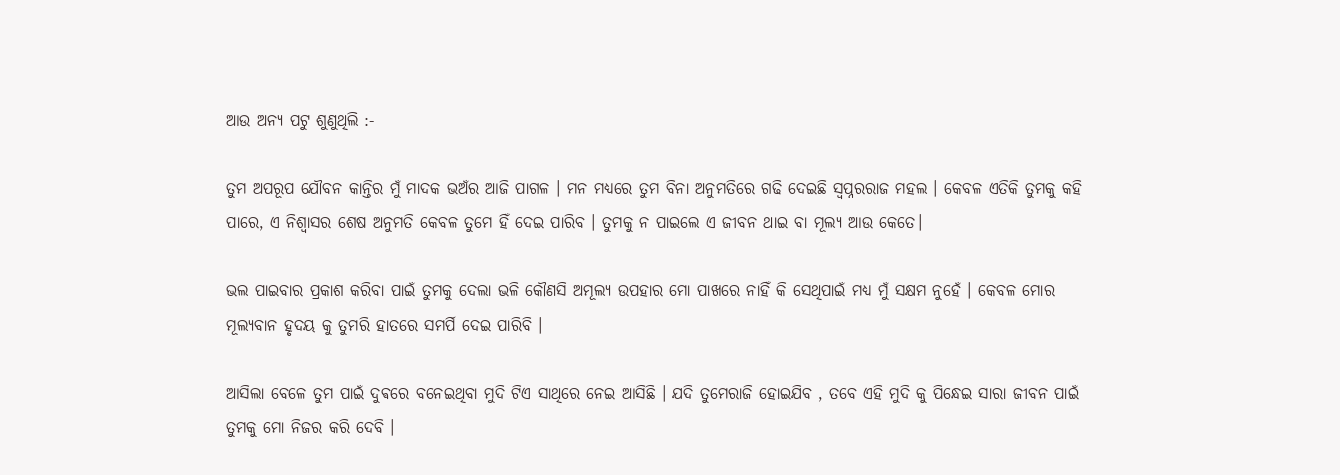ଆଉ ଅନ୍ୟ ପଟୁ ଶୁଣୁଥିଲି :-

ତୁମ ଅପରୂପ ଯୌବନ କାନ୍ତିର ମୁଁ ମାଦକ ଭଅଁର ଆଜି ପାଗଳ । ମନ ମଧ୍ୟରେ ତୁମ ବିନା ଅନୁମତିରେ ଗଢି ଦେଇଛି ସ୍ୱପ୍ନରରାଜ ମହଲ । କେବଳ ଏତିକି ତୁମକୁ କହି ପାରେ, ଏ ନିଶ୍ୱାସର ଶେଷ ଅନୁମତି କେବଳ ତୁମେ ହିଁ ଦେଇ ପାରିବ । ତୁମକୁ ନ ପାଇଲେ ଏ ଜୀବନ ଥାଇ ବା ମୂଲ୍ୟ ଆଉ କେତେ।

ଭଲ ପାଇବାର ପ୍ରକାଶ କରିବା ପାଇଁ ତୁମକୁ ଦେଲା ଭଳି କୌଣସି ଅମୂଲ୍ୟ ଉପହାର ମୋ ପାଖରେ ନାହିଁ କି ସେଥିପାଇଁ ମଧ୍ୟ ମୁଁ ସକ୍ଷମ ନୁହେଁ । କେବଳ ମୋର ମୂଲ୍ୟବାନ ହୃଦୟ କୁ ତୁମରି ହାତରେ ସମର୍ପି ଦେଇ ପାରିବି ।

ଆସିଲା ବେଳେ ତୁମ ପାଇଁ ଦୁଵରେ ବନେଇଥିବା ମୁଦି ଟିଏ ସାଥିରେ ନେଇ ଆସିଛି । ଯଦି ତୁମେରାଜି ହୋଇଯିବ , ତବେ ଏହି ମୁଦି କୁ ପିନ୍ଧେଇ ସାରା ଜୀବନ ପାଇଁ ତୁମକୁ ମୋ ନିଜର କରି ଦେବି ।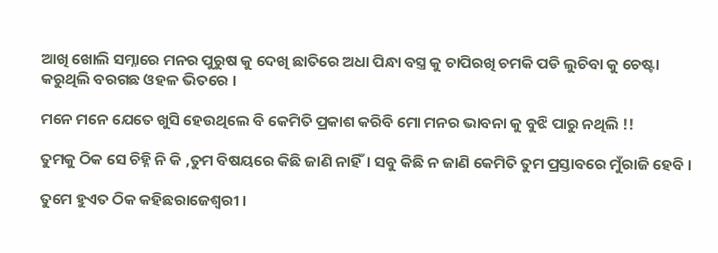ଆଖି ଖୋଲି ସମ୍ନାରେ ମନର ପୁରୁଷ କୁ ଦେଖି ଛାତିରେ ଅଧା ପିନ୍ଧା ବସ୍ତ୍ର କୁ ଚାପିରଖି ଚମକି ପଡି ଲୁଚିବା କୁ ଚେଷ୍ଟା କରୁଥିଲି ବରଗଛ ଓହଳ ଭିତରେ ।

ମନେ ମନେ ଯେତେ ଖୁସି ହେଉଥିଲେ ବି କେମିତି ପ୍ରକାଶ କରିବି ମୋ ମନର ଭାବନା କୁ ବୁଝି ପାରୁ ନଥିଲି !!

ତୁମକୁ ଠିକ ସେ ଚିହ୍ନି ନି କି ,ତୁମ ବିଷୟରେ କିଛି ଜାଣି ନାହିଁ। ସବୁ କିଛି ନ ଜାଣି କେମିତି ତୁମ ପ୍ରସ୍ତାବରେ ମୁଁରାଜି ହେବି ।

ତୁମେ ହୁଏତ ଠିକ କହିଛରାଜେଶ୍ୱରୀ ।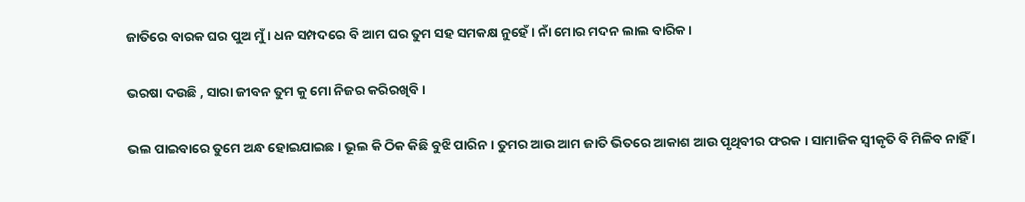ଜାତିରେ ବାରକ ଘର ପୁଅ ମୁଁ । ଧନ ସମ୍ପଦରେ ବି ଆମ ଘର ତୁମ ସହ ସମକକ୍ଷ ନୁହେଁ । ନାଁ ମୋର ମଦନ ଲାଲ ବାରିକ ।

ଭରଷା ଦଉଛି , ସାରା ଜୀବନ ତୁମ କୁ ମୋ ନିଜର କରିରଖିବି ।

ଭଲ ପାଇବାରେ ତୁମେ ଅନ୍ଧ ହୋଇଯାଇଛ । ଭୂଲ କି ଠିକ କିଛି ବୁଝି ପାରିନ । ତୁମର ଆଉ ଆମ ଜାତି ଭିତରେ ଆକାଶ ଆଉ ପୃଥିବୀର ଫରକ । ସାମାଜିକ ସ୍ୱୀକୃତି ବି ମିଳିବ ନାହିଁ ।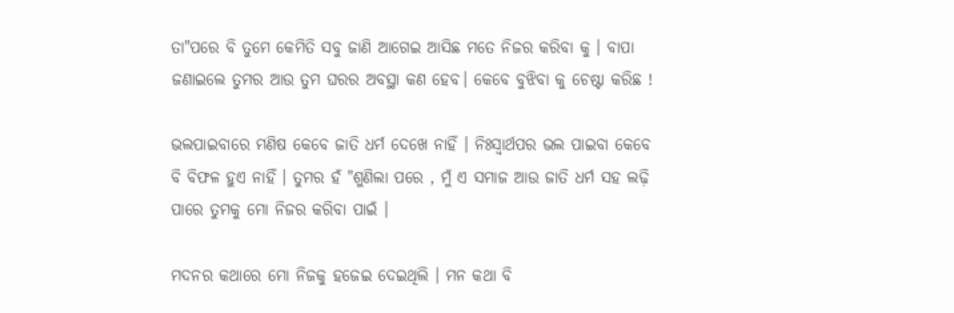ତା"ପରେ ବି ତୁମେ କେମିତି ସବୁ ଜାଣି ଆଗେଇ ଆସିଛ ମତେ ନିଜର କରିବା କୁ । ବାପା ଜଣାଇଲେ ତୁମର ଆଉ ତୁମ ଘରର ଅବସ୍ଥା କଣ ହେବ। କେବେ ବୁଝିବା କୁ ଚେଷ୍ଟା କରିଛ !

ଭଲପାଇବାରେ ମଣିଷ କେବେ ଜାତି ଧର୍ମ ଦେଖେ ନାହିଁ । ନିଃସ୍ୱାର୍ଥପର ଭଲ ପାଇବା କେବେ ବି ବିଫଳ ହୁଏ ନାହିଁ । ତୁମର ହଁ "ଶୁଣିଲା ପରେ , ମୁଁ ଏ ସମାଜ ଆଉ ଜାତି ଧର୍ମ ସହ ଲଢ଼ି ପାରେ ତୁମକୁ ମୋ ନିଜର କରିବା ପାଇଁ ।

ମଦନର କଥାରେ ମୋ ନିଜକୁ ହଜେଇ ଦେଇଥିଲି । ମନ କଥା ବି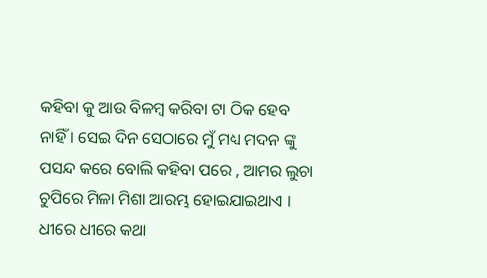କହିବା କୁ ଆଉ ବିଳମ୍ବ କରିବା ଟା ଠିକ ହେବ ନାହିଁ । ସେଇ ଦିନ ସେଠାରେ ମୁଁ ମଧ୍ୟ ମଦନ ଙ୍କୁ ପସନ୍ଦ କରେ ବୋଲି କହିବା ପରେ , ଆମର ଲୁଚା ଚୁପିରେ ମିଳା ମିଶା ଆରମ୍ଭ ହୋଇଯାଇଥାଏ । ଧୀରେ ଧୀରେ କଥା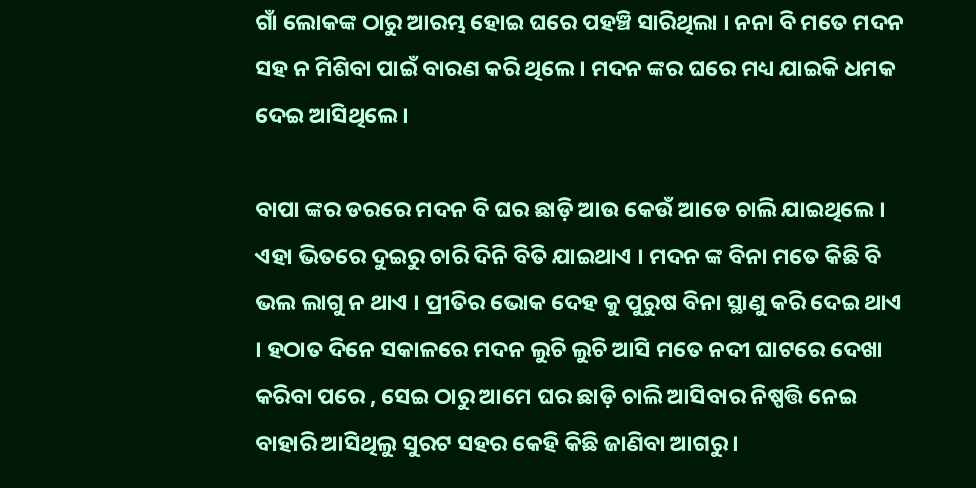ଗାଁ ଲୋକଙ୍କ ଠାରୁ ଆରମ୍ଭ ହୋଇ ଘରେ ପହଞ୍ଚି ସାରିଥିଲା । ନନା ବି ମତେ ମଦନ ସହ ନ ମିଶିବା ପାଇଁ ବାରଣ କରି ଥିଲେ । ମଦନ ଙ୍କର ଘରେ ମଧ୍ୟ ଯାଇକି ଧମକ ଦେଇ ଆସିଥିଲେ ।

ବାପା ଙ୍କର ଡରରେ ମଦନ ବି ଘର ଛାଡ଼ି ଆଉ କେଉଁ ଆଡେ ଚାଲି ଯାଇଥିଲେ । ଏହା ଭିତରେ ଦୁଇରୁ ଚାରି ଦିନି ବିତି ଯାଇଥାଏ । ମଦନ ଙ୍କ ବିନା ମତେ କିଛି ବି ଭଲ ଲାଗୁ ନ ଥାଏ । ପ୍ରୀତିର ଭୋକ ଦେହ କୁ ପୁରୁଷ ବିନା ସ୍ଥାଣୁ କରି ଦେଇ ଥାଏ । ହଠାତ ଦିନେ ସକାଳରେ ମଦନ ଲୁଚି ଲୁଚି ଆସି ମତେ ନଦୀ ଘାଟରେ ଦେଖା କରିବା ପରେ , ସେଇ ଠାରୁ ଆମେ ଘର ଛାଡ଼ି ଚାଲି ଆସିବାର ନିଷ୍ପତ୍ତି ନେଇ ବାହାରି ଆସିଥିଲୁ ସୁରଟ ସହର କେହି କିଛି ଜାଣିବା ଆଗରୁ ।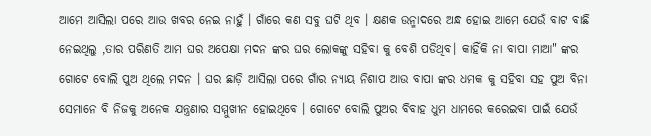ଆମେ ଆସିଲା ପରେ ଆଉ ଖବର ନେଇ ନାହୁଁ । ଗାଁରେ କଣ ସବୁ ଘଟି ଥିବ । କ୍ଷଣକ ଉନ୍ମାଦରେ ଅନ୍ଧ ହୋଇ ଆମେ ଯେଉଁ ବାଟ ବାଛି ନେଇଥିଲୁ ,ତାର ପରିଣତି ଆମ ଘର ଅପେକ୍ଷା ମଦନ ଙ୍କର ଘର ଲୋକଙ୍କୁ ସହିବା କୁ ବେଶି ପଡିଥିବ। କାହିଁକି ନା ବାପା ମାଆ" ଙ୍କର ଗୋଟେ ବୋଲି ପୁଅ ଥିଲେ ମଦନ । ଘର ଛାଡ଼ି ଆସିଲା ପରେ ଗାଁର ନ୍ୟାୟ ନିଶାପ ଆଉ ବାପା ଙ୍କର ଧମକ କୁ ସହିବା ସହ ପୁଅ ବିନା ସେମାନେ ବି ନିଜକୁ ଅନେକ ଯନ୍ତ୍ରଣାର ସମ୍ମୁଖୀନ ହୋଇଥିବେ । ଗୋଟେ ବୋଲି ପୁଅର ବିବାହ ଧୁମ ଧାମରେ କରେଇବା ପାଇଁ ଯେଉଁ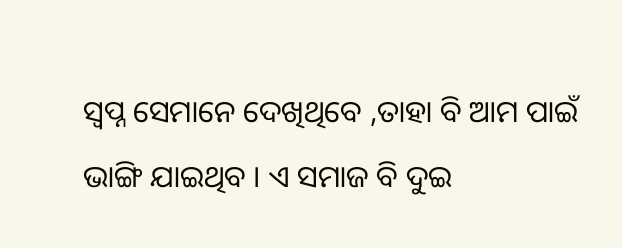ସ୍ୱପ୍ନ ସେମାନେ ଦେଖିଥିବେ ,ତାହା ବି ଆମ ପାଇଁ ଭାଙ୍ଗି ଯାଇଥିବ । ଏ ସମାଜ ବି ଦୁଇ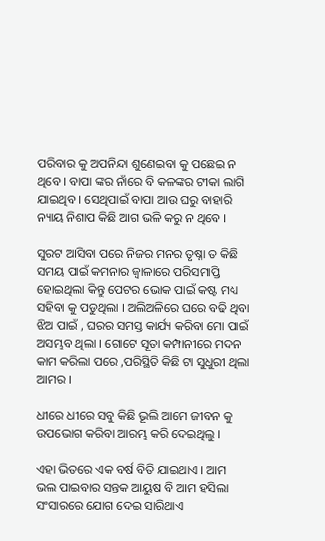ପରିବାର କୁ ଅପନିନ୍ଦା ଶୁଣେଇବା କୁ ପଛେଇ ନ ଥିବେ । ବାପା ଙ୍କର ନାଁରେ ବି କଳଙ୍କର ଟୀକା ଲାଗି ଯାଇଥିବ । ସେଥିପାଇଁ ବାପା ଆଉ ଘରୁ ବାହାରି ନ୍ୟାୟ ନିଶାପ କିଛି ଆଗ ଭଳି କରୁ ନ ଥିବେ ।

ସୁରଟ ଆସିବା ପରେ ନିଜର ମନର ତୃଷ୍ନା ତ କିଛି ସମୟ ପାଇଁ କମନାର ଜ୍ୱାଳାରେ ପରିସମାପ୍ତି ହୋଇଥିଲା କିନ୍ତୁ ପେଟର ଭୋକ ପାଇଁ କଷ୍ଟ ମଧ୍ୟ ସହିବା କୁ ପଡୁଥିଲା । ଅଲିଅଳିରେ ଘରେ ବଢି ଥିବା ଝିଅ ପାଇଁ , ଘରର ସମସ୍ତ କାର୍ଯ୍ୟ କରିବା ମୋ ପାଇଁ ଅସମ୍ଭବ ଥିଲା । ଗୋଟେ ସୂତା କମ୍ପାନୀରେ ମଦନ କାମ କରିଲା ପରେ ,ପରିସ୍ଥିତି କିଛି ଟା ସୁଧୁରୀ ଥିଲା ଆମର ।

ଧୀରେ ଧୀରେ ସବୁ କିଛି ଭୂଲି ଆମେ ଜୀବନ କୁ ଉପଭୋଗ କରିବା ଆରମ୍ଭ କରି ଦେଇଥିଲୁ ।

ଏହା ଭିତରେ ଏକ ବର୍ଷ ବିତି ଯାଇଥାଏ । ଆମ ଭଲ ପାଇବାର ସନ୍ତକ ଆୟୁଷ ବି ଆମ ହସିଲା ସଂସାରରେ ଯୋଗ ଦେଇ ସାରିଥାଏ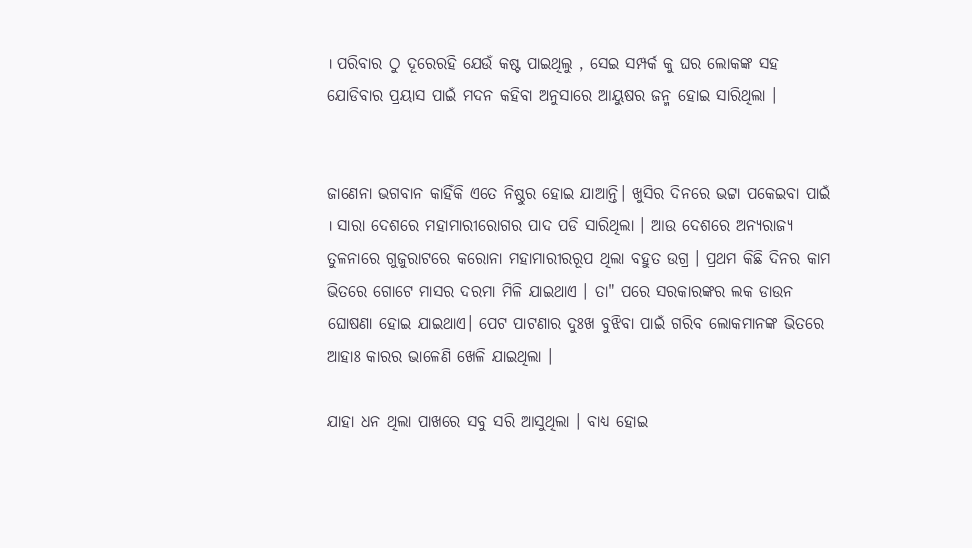। ପରିବାର ଠୁ ଦୂରେରହି ଯେଉଁ କଷ୍ଟ ପାଇଥିଲୁ , ସେଇ ସମ୍ପର୍କ କୁ ଘର ଲୋକଙ୍କ ସହ ଯୋଡିବାର ପ୍ରୟାସ ପାଇଁ ମଦନ କହିବା ଅନୁସାରେ ଆୟୁଷର ଜନ୍ମ ହୋଇ ସାରିଥିଲା ।


ଜାଣେନା ଭଗବାନ କାହିଁକି ଏତେ ନିଷ୍ଠୁର ହୋଇ ଯାଆନ୍ତି। ଖୁସିର ଦିନରେ ଭଟ୍ଟା ପକେଇବା ପାଇଁ । ସାରା ଦେଶରେ ମହାମାରୀରୋଗର ପାଦ ପଡି ସାରିଥିଲା । ଆଉ ଦେଶରେ ଅନ୍ୟରାଜ୍ୟ ତୁଳନାରେ ଗୁଜୁରାଟରେ କରୋନା ମହାମାରୀରରୂପ ଥିଲା ବହୁତ ଉଗ୍ର । ପ୍ରଥମ କିଛି ଦିନର କାମ ଭିତରେ ଗୋଟେ ମାସର ଦରମା ମିଳି ଯାଇଥାଏ । ତା" ପରେ ସରକାରଙ୍କର ଲକ ଡାଉନ ଘୋଷଣା ହୋଇ ଯାଇଥାଏ। ପେଟ ପାଟଣାର ଦୁଃଖ ବୁଝିବା ପାଇଁ ଗରିବ ଲୋକମାନଙ୍କ ଭିତରେ ଆହାଃ କାରର ଭାଳେଣି ଖେଳି ଯାଇଥିଲା ।

ଯାହା ଧନ ଥିଲା ପାଖରେ ସବୁ ସରି ଆସୁଥିଲା । ବାଧ୍ୟ ହୋଇ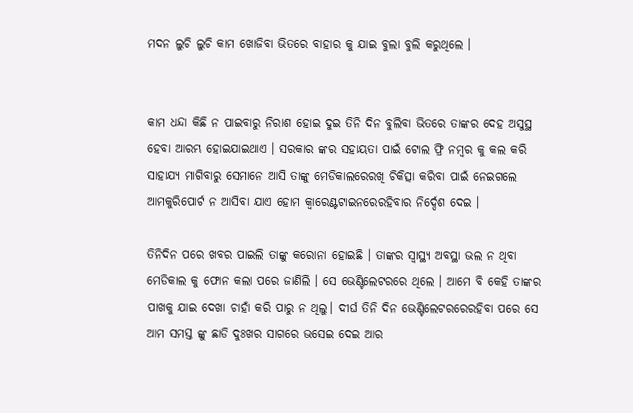ମଦନ ଲୁଚି ଲୁଚି କାମ ଖୋଜିବା ଭିତରେ ବାହାର କୁ ଯାଇ ବୁଲା ବୁଲି କରୁଥିଲେ ।


କାମ ଧନ୍ଦା କିଛି ନ ପାଇବାରୁ ନିରାଶ ହୋଇ ଦୁଇ ତିନି ଦିନ ବୁଲିବା ଭିତରେ ତାଙ୍କର ଦେହ ଅସୁସ୍ଥ ହେବା ଆରମ୍ଭ ହୋଇଯାଇଥାଏ । ସରକାର ଙ୍କର ସହାୟତା ପାଇଁ ଟୋଲ ଫ୍ରି ନମ୍ବର କୁ କଲ କରି ସାହାଯ୍ୟ ମାଗିବାରୁ ସେମାନେ ଆସି ତାଙ୍କୁ ମେଡିକାଲରେରଖି ଚିକିତ୍ସା କରିବା ପାଇଁ ନେଇଗଲେ ଆମକୁରିପୋର୍ଟ ନ ଆସିବା ଯାଏ ହୋମ କ୍ବାରେଣ୍ଟଟାଇନରେରହିବାର ନିର୍ଦ୍ଦେଶ ଦେଇ ।

ତିନିଦିନ ପରେ ଖବର ପାଇଲି ତାଙ୍କୁ କରୋନା ହୋଇଛି । ତାଙ୍କର ସ୍ୱାସ୍ଥ୍ୟ ଅବସ୍ଥା ଭଲ ନ ଥିବା ମେଡିକାଲ କୁ ଫୋନ କଲା ପରେ ଜାଣିଲି । ସେ ଭେଣ୍ଟିଲେଟରରେ ଥିଲେ । ଆମେ ବି କେହି ତାଙ୍କର ପାଖକୁ ଯାଇ ଦେଖା ଚାହାଁ କରି ପାରୁ ନ ଥିଲୁ। ଦୀର୍ଘ ତିନି ଦିନ ଭେଣ୍ଟିଲେଟରରେରହିବା ପରେ ସେ ଆମ ସମସ୍ତ ଙ୍କୁ ଛାଡି ଦୁଃଖର ସାଗରେ ଭସେଇ ଦେଇ ଆର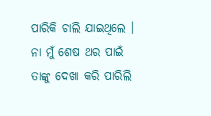ପାରିକି ଚାଲି ଯାଇଥିଲେ । ନା ମୁଁ ଶେଷ ଥର ପାଇଁ ତାଙ୍କୁ ଦେଖା କରି ପାରିଲି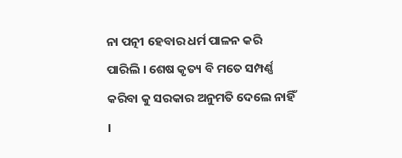ନା ପତ୍ନୀ ହେବାର ଧର୍ମ ପାଳନ କରି ପାରିଲି । ଶେଷ କୃତ୍ୟ ବି ମତେ ସମ୍ପର୍ଣ୍ଣ କରିବା କୁ ସରକାର ଅନୁମତି ଦେଲେ ନାହିଁ ।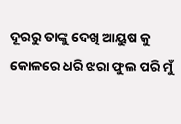ଦୂରରୁ ତାଙ୍କୁ ଦେଖି ଆୟୁଷ କୁ କୋଳରେ ଧରି ଝରା ଫୁଲ ପରି ମୁଁ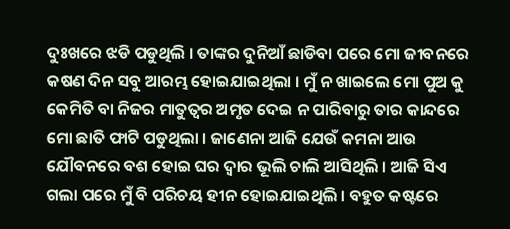ଦୁଃଖରେ ଝଡି ପଡୁଥିଲି । ତାଙ୍କର ଦୁନିଆଁ ଛାଡିବା ପରେ ମୋ ଜୀବନରେ କଷଣ ଦିନ ସବୁ ଆରମ୍ଭ ହୋଇଯାଇଥିଲା । ମୁଁ ନ ଖାଇଲେ ମୋ ପୁଅ କୁ କେମିତି ବା ନିଜର ମାତୁତ୍ୱର ଅମୃତ ଦେଇ ନ ପାରିବାରୁ ତାର କାନ୍ଦରେ ମୋ ଛାତି ଫାଟି ପଡୁଥିଲା । ଜାଣେନା ଆଜି ଯେଉଁ କମନା ଆଉ ଯୌବନରେ ବଶ ହୋଇ ଘର ଦ୍ୱାର ଭୂଲି ଚାଲି ଆସିଥିଲି । ଆଜି ସିଏ ଗଲା ପରେ ମୁଁ ବି ପରିଚୟ ହୀନ ହୋଇଯାଇଥିଲି । ବହୁତ କଷ୍ଟରେ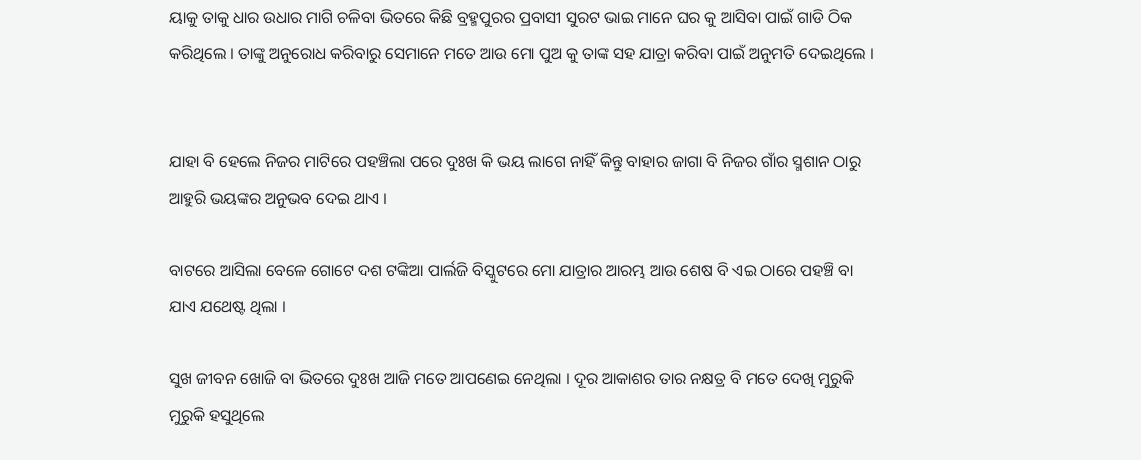ୟାକୁ ତାକୁ ଧାର ଉଧାର ମାଗି ଚଳିବା ଭିତରେ କିଛି ବ୍ରହ୍ମପୁରର ପ୍ରବାସୀ ସୁରଟ ଭାଇ ମାନେ ଘର କୁ ଆସିବା ପାଇଁ ଗାଡି ଠିକ କରିଥିଲେ । ତାଙ୍କୁ ଅନୁରୋଧ କରିବାରୁ ସେମାନେ ମତେ ଆଉ ମୋ ପୁଅ କୁ ତାଙ୍କ ସହ ଯାତ୍ରା କରିବା ପାଇଁ ଅନୁମତି ଦେଇଥିଲେ ।


ଯାହା ବି ହେଲେ ନିଜର ମାଟିରେ ପହଞ୍ଚିଲା ପରେ ଦୁଃଖ କି ଭୟ ଲାଗେ ନାହିଁ କିନ୍ତୁ ବାହାର ଜାଗା ବି ନିଜର ଗାଁର ସ୍ମଶାନ ଠାରୁ ଆହୁରି ଭୟଙ୍କର ଅନୁଭବ ଦେଇ ଥାଏ ।

ବାଟରେ ଆସିଲା ବେଳେ ଗୋଟେ ଦଶ ଟଙ୍କିଆ ପାର୍ଲଜି ବିସ୍କୁଟରେ ମୋ ଯାତ୍ରାର ଆରମ୍ଭ ଆଉ ଶେଷ ବି ଏଇ ଠାରେ ପହଞ୍ଚି ବା ଯାଏ ଯଥେଷ୍ଟ ଥିଲା ।

ସୁଖ ଜୀବନ ଖୋଜି ବା ଭିତରେ ଦୁଃଖ ଆଜି ମତେ ଆପଣେଇ ନେଥିଲା । ଦୂର ଆକାଶର ତାର ନକ୍ଷତ୍ର ବି ମତେ ଦେଖି ମୁରୁକି ମୁରୁକି ହସୁଥିଲେ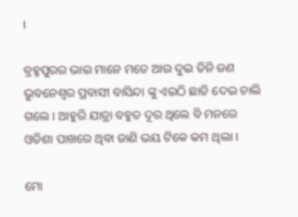।

ବ୍ରହ୍ମପୁରର ଭାଇ ମାନେ ମତେ ଆଉ ଦୁଇ ତିନି ଜଣ ଭୁବନେଶ୍ୱର ପ୍ରବାସୀ ବାସିନ୍ଦା ଙ୍କୁ ଏଇଠି ଛାଡି ଦେଇ ଚାଲି ଗଲେ । ଆହୁରି ଯାତ୍ରା ବହୁତ ଦୂର ଥିଲେ ବି ମନରେ ଓଡିଶା ପାଖରେ ଥିବା ଜାଣି ଭୟ ଟିକେ କମ ଥିଲା ।

ମୋ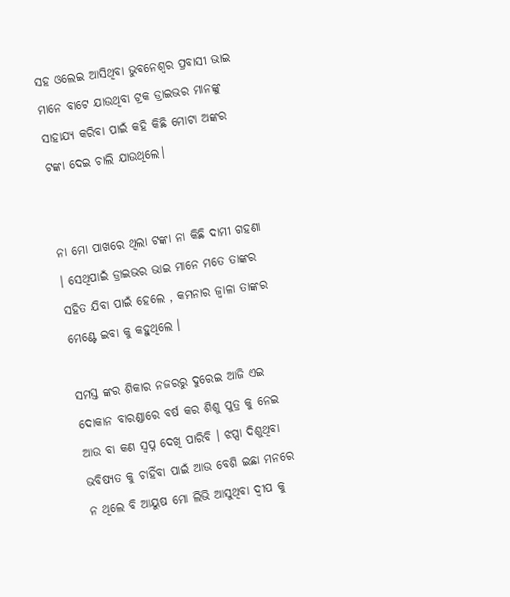ସହ ଓଲେଇ ଆସିଥିବା ଭୁବନେଶ୍ୱର ପ୍ରବାସୀ ଭାଇ ମାନେ ବାଟେ ଯାଉଥିବା ଟ୍ରକ ଡ୍ରାଇଭର ମାନଙ୍କୁ ସାହାଯ୍ୟ କରିବା ପାଇଁ କହି କିଛି ମୋଟା ଅଙ୍କର ଟଙ୍କା ଦେଇ ଚାଲି ଯାଉଥିଲେ।


ନା ମୋ ପାଖରେ ଥିଲା ଟଙ୍କା ନା କିଛି ଦାମୀ ଗହଣା । ସେଥିପାଇଁ ଡ୍ରାଇଭର ଭାଇ ମାନେ ମତେ ତାଙ୍କର ସହିତ ଯିବା ପାଇଁ ହେଲେ , କମନାର ଜ୍ୱାଳା ତାଙ୍କର ମେଣ୍ଟେ ଇବା କୁ କହୁଥିଲେ ।

ସମସ୍ତ ଙ୍କର ଶିକାର ନଜରରୁ ଦୁରେଇ ଆଜି ଏଇ ଦୋକାନ ବାରଣ୍ଡାରେ ବର୍ଷ କର ଶିଶୁ ପୁତ୍ର କୁ ନେଇ ଆଉ ବା କଣ ସ୍ୱପ୍ନ ଦେଖି ପାରିବି । ଝପ୍ସା ଦିଶୁଥିବା ଭବିଷ୍ୟତ କୁ ଚାହିଁବା ପାଇଁ ଆଉ ବେଶି ଇଛା ମନରେ ନ ଥିଲେ ବି ଆୟୁଷ ମୋ ଲିଭି ଆସୁଥିବା ଦ୍ୱୀପ କୁ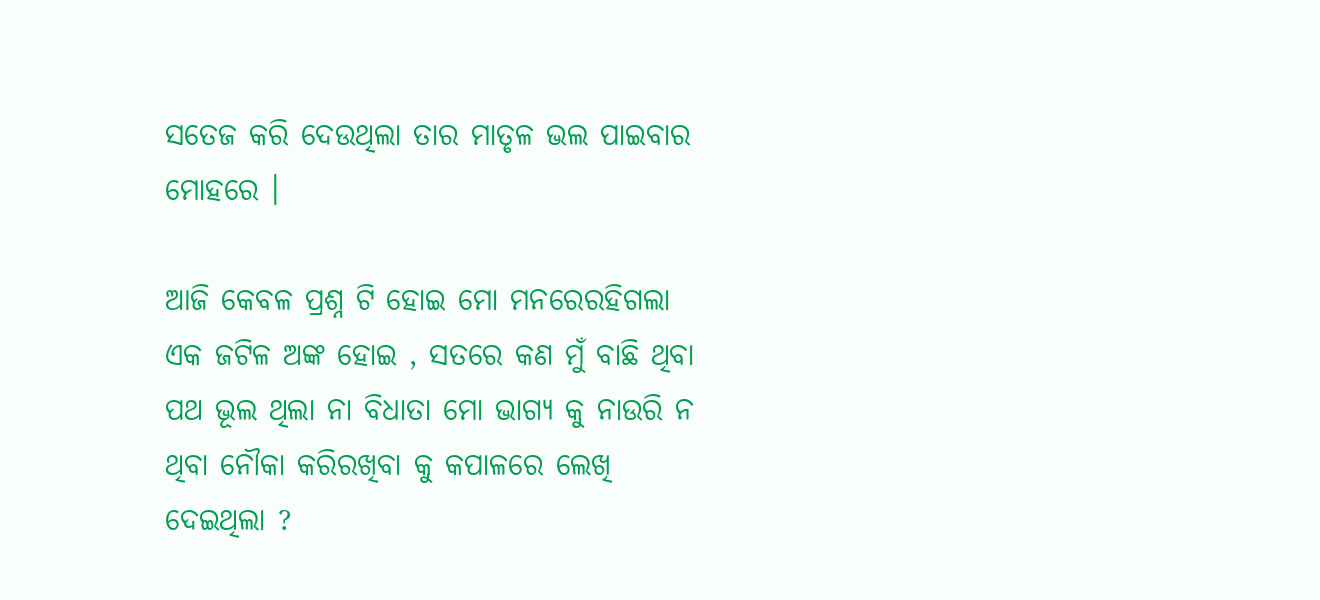ସତେଜ କରି ଦେଉଥିଲା ତାର ମାତୃଳ ଭଲ ପାଇବାର ମୋହରେ ।

ଆଜି କେବଳ ପ୍ରଶ୍ନ ଟି ହୋଇ ମୋ ମନରେରହିଗଲା ଏକ ଜଟିଳ ଅଙ୍କ ହୋଇ , ସତରେ କଣ ମୁଁ ବାଛି ଥିବା ପଥ ଭୂଲ ଥିଲା ନା ବିଧାତା ମୋ ଭାଗ୍ୟ କୁ ନାଉରି ନ ଥିବା ନୌକା କରିରଖିବା କୁ କପାଳରେ ଲେଖି ଦେଇଥିଲା ?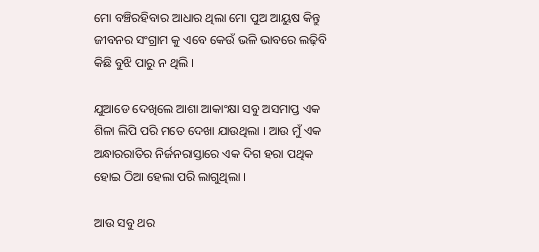ମୋ ବଞ୍ଚିରହିବାର ଆଧାର ଥିଲା ମୋ ପୁଅ ଆୟୁଷ କିନ୍ତୁ ଜୀବନର ସଂଗ୍ରାମ କୁ ଏବେ କେଉଁ ଭଳି ଭାବରେ ଲଢ଼ିବି କିଛି ବୁଝି ପାରୁ ନ ଥିଲି ।

ଯୁଆଡେ ଦେଖିଲେ ଆଶା ଆକାଂକ୍ଷା ସବୁ ଅସମାପ୍ତ ଏକ ଶିଳା ଲିପି ପରି ମତେ ଦେଖା ଯାଉଥିଲା । ଆଉ ମୁଁ ଏକ ଅନ୍ଧାରରାତିର ନିର୍ଜନରାସ୍ତାରେ ଏକ ଦିଗ ହରା ପଥିକ ହୋଇ ଠିଆ ହେଲା ପରି ଲାଗୁଥିଲା ।

ଆଉ ସବୁ ଥର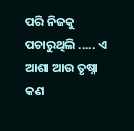ପରି ନିଜକୁ ପଚାରୁଥିଲି ..... ଏ ଆଶା ଆଉ ତୃଷ୍ନା କଣ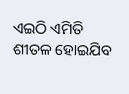ଏଇଠି ଏମିତି ଶୀତଳ ହୋଇଯିବ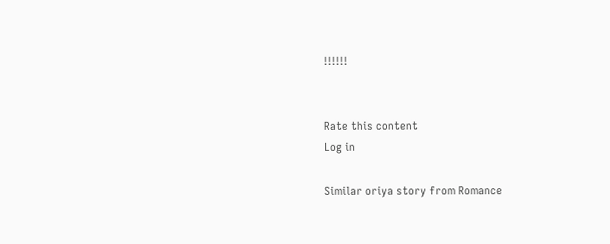!!!!!!


Rate this content
Log in

Similar oriya story from Romance